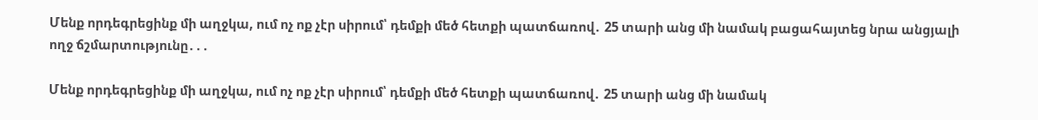Մենք որդեգրեցինք մի աղջկա, ում ոչ ոք չէր սիրում՝ դեմքի մեծ հետքի պատճառով․ 25 տարի անց մի նամակ բացահայտեց նրա անցյալի ողջ ճշմարտությունը․․․

Մենք որդեգրեցինք մի աղջկա, ում ոչ ոք չէր սիրում՝ դեմքի մեծ հետքի պատճառով․ 25 տարի անց մի նամակ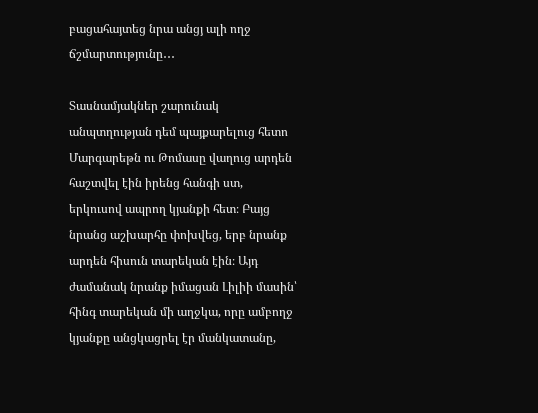բացահայտեց նրա անցյ ալի ողջ ճշմարտությունը․․․

Տասնամյակներ շարունակ անպտղության դեմ պայքարելուց հետո Մարգարեթն ու Թոմասը վաղուց արդեն հաշտվել էին իրենց հանգի ստ, երկուսով ապրող կյանքի հետ։ Բայց նրանց աշխարհը փոխվեց, երբ նրանք արդեն հիսուն տարեկան էին։ Այդ ժամանակ նրանք իմացան Լիլիի մասին՝ հինգ տարեկան մի աղջկա, որը ամբողջ կյանքը անցկացրել էր մանկատանը,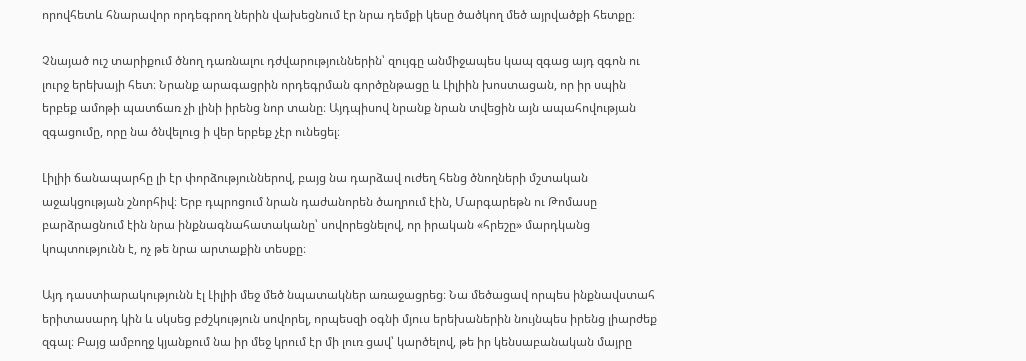որովհետև հնարավոր որդեգրող ներին վախեցնում էր նրա դեմքի կեսը ծածկող մեծ այրվածքի հետքը։

Չնայած ուշ տարիքում ծնող դառնալու դժվարություններին՝ զույգը անմիջապես կապ զգաց այդ զգոն ու լուրջ երեխայի հետ։ Նրանք արագացրին որդեգրման գործընթացը և Լիլիին խոստացան, որ իր սպին երբեք ամոթի պատճառ չի լինի իրենց նոր տանը։ Այդպիսով նրանք նրան տվեցին այն ապահովության զգացումը, որը նա ծնվելուց ի վեր երբեք չէր ունեցել։

Լիլիի ճանապարհը լի էր փորձություններով, բայց նա դարձավ ուժեղ հենց ծնողների մշտական աջակցության շնորհիվ։ Երբ դպրոցում նրան դաժանորեն ծաղրում էին, Մարգարեթն ու Թոմասը բարձրացնում էին նրա ինքնագնահատականը՝ սովորեցնելով, որ իրական «հրեշը» մարդկանց կոպտությունն է, ոչ թե նրա արտաքին տեսքը։

Այդ դաստիարակությունն էլ Լիլիի մեջ մեծ նպատակներ առաջացրեց։ Նա մեծացավ որպես ինքնավստահ երիտասարդ կին և սկսեց բժշկություն սովորել, որպեսզի օգնի մյուս երեխաներին նույնպես իրենց լիարժեք զգալ։ Բայց ամբողջ կյանքում նա իր մեջ կրում էր մի լուռ ցավ՝ կարծելով, թե իր կենսաբանական մայրը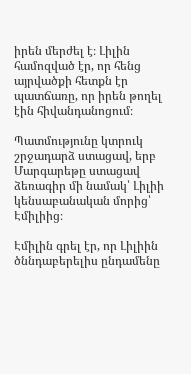իրեն մերժել է։ Լիլին համոզված էր, որ հենց այրվածքի հետքն էր պատճառը, որ իրեն թողել էին հիվանդանոցում։

Պատմությունը կտրուկ շրջադարձ ստացավ, երբ Մարգարեթը ստացավ ձեռագիր մի նամակ՝ Լիլիի կենսաբանական մորից՝ Էմիլիից։

Էմիլին գրել էր, որ Լիլիին ծննդաբերելիս ընդամենը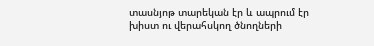տասնյոթ տարեկան էր և ապրում էր խիստ ու վերահսկող ծնողների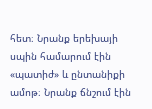հետ։ Նրանք երեխայի սպին համարում էին «պատիժ» և ընտանիքի ամոթ։ Նրանք ճնշում էին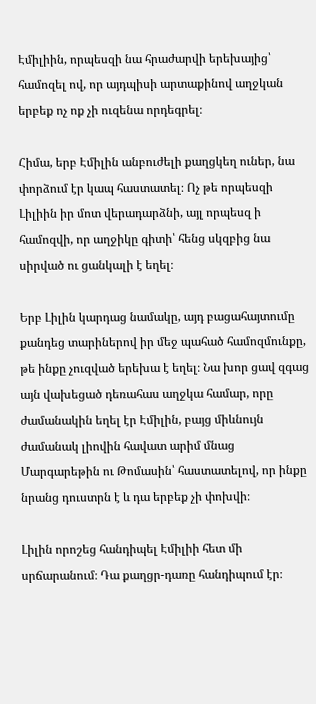Էմիլիին, որպեսզի նա հրաժարվի երեխայից՝ համոզել ով, որ այդպիսի արտաքինով աղջկան երբեք ոչ ոք չի ուզենա որդեգրել։

Հիմա, երբ Էմիլին անբուժելի քաղցկեղ ուներ, նա փորձում էր կապ հաստատել։ Ոչ թե որպեսզի Լիլիին իր մոտ վերադարձնի, այլ որպեսզ ի համոզվի, որ աղջիկը գիտի՝ հենց սկզբից նա սիրված ու ցանկալի է եղել։

Երբ Լիլին կարդաց նամակը, այդ բացահայտումը քանդեց տարիներով իր մեջ պահած համոզմունքը, թե ինքը չուզված երեխա է եղել։ Նա խոր ցավ զգաց այն վախեցած դեռահաս աղջկա համար, որը ժամանակին եղել էր Էմիլին, բայց միևնույն ժամանակ լիովին հավատ արիմ մնաց Մարգարեթին ու Թոմասին՝ հաստատելով, որ ինքը նրանց դուստրն է և դա երբեք չի փոխվի։

Լիլին որոշեց հանդիպել Էմիլիի հետ մի սրճարանում։ Դա քաղցր-դառը հանդիպում էր։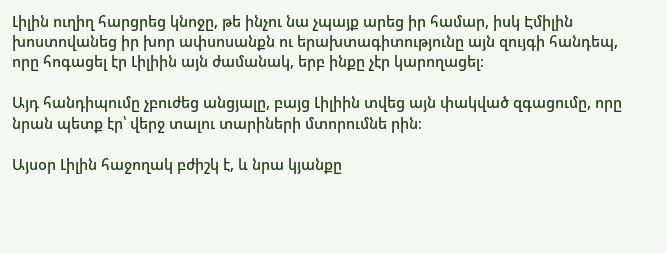Լիլին ուղիղ հարցրեց կնոջը, թե ինչու նա չպայք արեց իր համար, իսկ Էմիլին խոստովանեց իր խոր ափսոսանքն ու երախտագիտությունը այն զույգի հանդեպ, որը հոգացել էր Լիլիին այն ժամանակ, երբ ինքը չէր կարողացել։

Այդ հանդիպումը չբուժեց անցյալը, բայց Լիլիին տվեց այն փակված զգացումը, որը նրան պետք էր՝ վերջ տալու տարիների մտորումնե րին։

Այսօր Լիլին հաջողակ բժիշկ է, և նրա կյանքը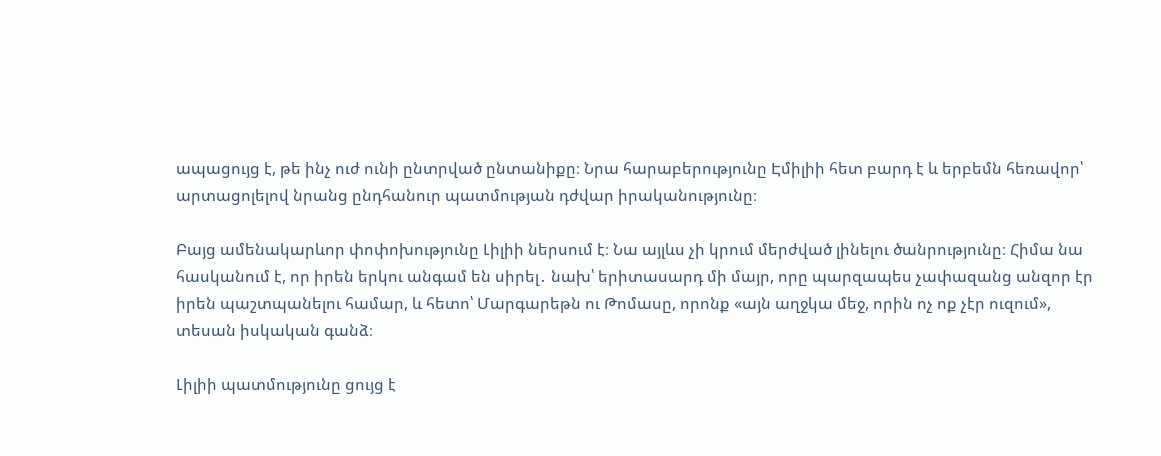ապացույց է, թե ինչ ուժ ունի ընտրված ընտանիքը։ Նրա հարաբերությունը Էմիլիի հետ բարդ է և երբեմն հեռավոր՝ արտացոլելով նրանց ընդհանուր պատմության դժվար իրականությունը։

Բայց ամենակարևոր փոփոխությունը Լիլիի ներսում է։ Նա այլևս չի կրում մերժված լինելու ծանրությունը։ Հիմա նա հասկանում է, որ իրեն երկու անգամ են սիրել․ նախ՝ երիտասարդ մի մայր, որը պարզապես չափազանց անզոր էր իրեն պաշտպանելու համար, և հետո՝ Մարգարեթն ու Թոմասը, որոնք «այն աղջկա մեջ, որին ոչ ոք չէր ուզում», տեսան իսկական գանձ։

Լիլիի պատմությունը ցույց է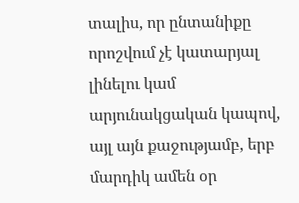տալիս, որ ընտանիքը որոշվում չէ կատարյալ լինելու կամ արյունակցական կապով, այլ այն քաջությամբ, երբ մարդիկ ամեն օր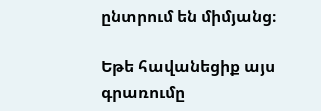ընտրում են միմյանց։

Եթե հավանեցիք այս գրառումը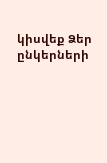կիսվեք Ձեր ընկերների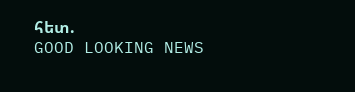հետ.
GOOD LOOKING NEWS